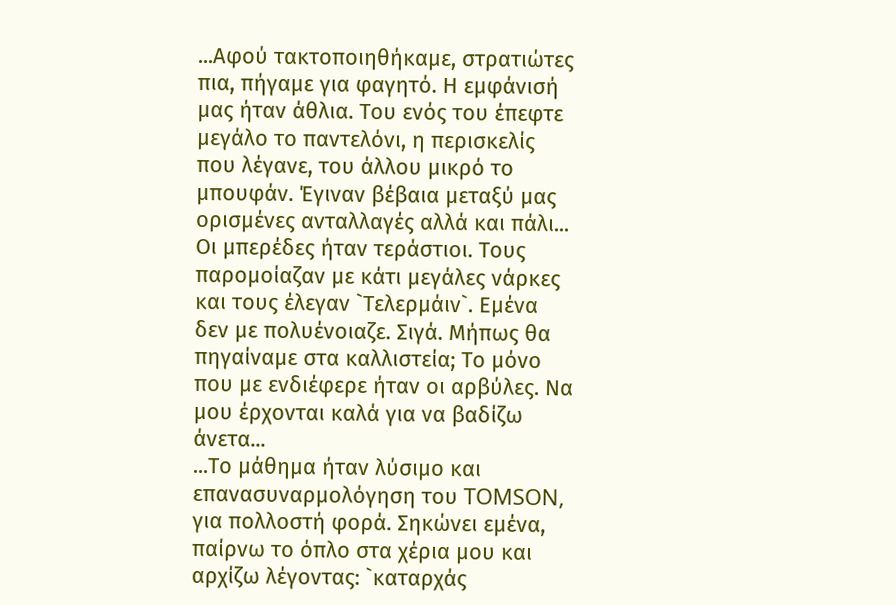...Αφού τακτοποιηθήκαμε, στρατιώτες πια, πήγαμε για φαγητό. Η εμφάνισή μας ήταν άθλια. Του ενός του έπεφτε μεγάλο το παντελόνι, η περισκελίς που λέγανε, του άλλου μικρό το μπουφάν. Έγιναν βέβαια μεταξύ μας ορισμένες ανταλλαγές αλλά και πάλι... Οι μπερέδες ήταν τεράστιοι. Τους παρομοίαζαν με κάτι μεγάλες νάρκες και τους έλεγαν `Τελερμάιν`. Εμένα δεν με πολυένοιαζε. Σιγά. Μήπως θα πηγαίναμε στα καλλιστεία; Το μόνο που με ενδιέφερε ήταν οι αρβύλες. Να μου έρχονται καλά για να βαδίζω άνετα...
...Το μάθημα ήταν λύσιμο και επανασυναρμολόγηση του TOMSON, για πολλοστή φορά. Σηκώνει εμένα, παίρνω το όπλο στα χέρια μου και αρχίζω λέγοντας: `καταρχάς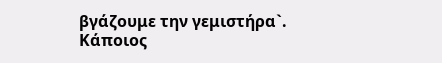βγάζουμε την γεμιστήρα`. Κάποιος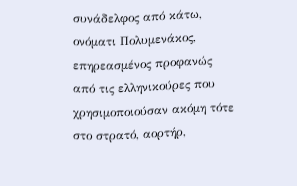συνάδελφος από κάτω, ονόματι Πολυμενάκος, επηρεασμένος προφανώς από τις ελληνικούρες που χρησιμοποιούσαν ακόμη τότε στο στρατό, αορτήρ,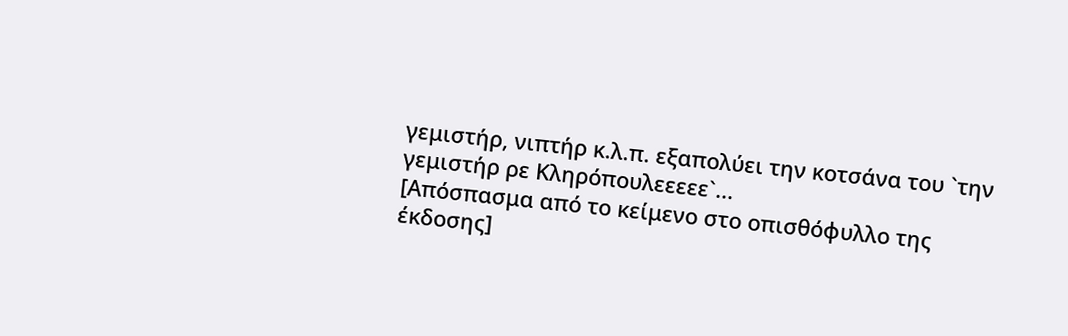γεμιστήρ, νιπτήρ κ.λ.π. εξαπολύει την κοτσάνα του `την γεμιστήρ ρε Κληρόπουλεεεεε`...
[Απόσπασμα από το κείμενο στο οπισθόφυλλο της έκδοσης]